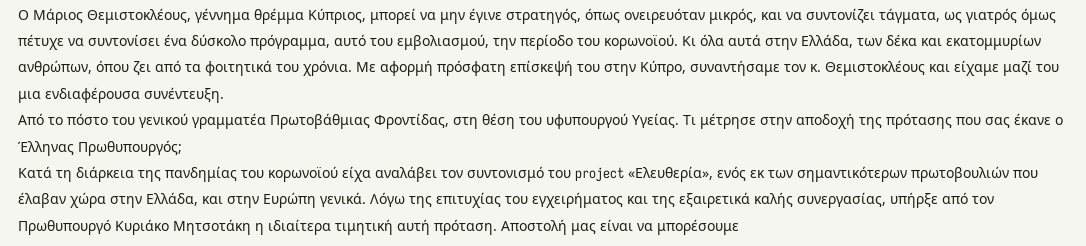Ο Μάριος Θεμιστοκλέους, γέννημα θρέμμα Κύπριος, μπορεί να μην έγινε στρατηγός, όπως ονειρευόταν μικρός, και να συντονίζει τάγματα, ως γιατρός όμως πέτυχε να συντονίσει ένα δύσκολο πρόγραμμα, αυτό του εμβολιασμού, την περίοδο του κορωνοϊού. Κι όλα αυτά στην Ελλάδα, των δέκα και εκατομμυρίων ανθρώπων, όπου ζει από τα φοιτητικά του χρόνια. Με αφορμή πρόσφατη επίσκεψή του στην Κύπρο, συναντήσαμε τον κ. Θεμιστοκλέους και είχαμε μαζί του μια ενδιαφέρουσα συνέντευξη.
Από το πόστο του γενικού γραμματέα Πρωτοβάθμιας Φροντίδας, στη θέση του υφυπουργού Υγείας. Τι μέτρησε στην αποδοχή της πρότασης που σας έκανε ο Έλληνας Πρωθυπουργός;
Κατά τη διάρκεια της πανδημίας του κορωνοϊού είχα αναλάβει τον συντονισμό του project «Ελευθερία», ενός εκ των σημαντικότερων πρωτοβουλιών που έλαβαν χώρα στην Ελλάδα, και στην Ευρώπη γενικά. Λόγω της επιτυχίας του εγχειρήματος και της εξαιρετικά καλής συνεργασίας, υπήρξε από τον Πρωθυπουργό Κυριάκο Μητσοτάκη η ιδιαίτερα τιμητική αυτή πρόταση. Αποστολή μας είναι να μπορέσουμε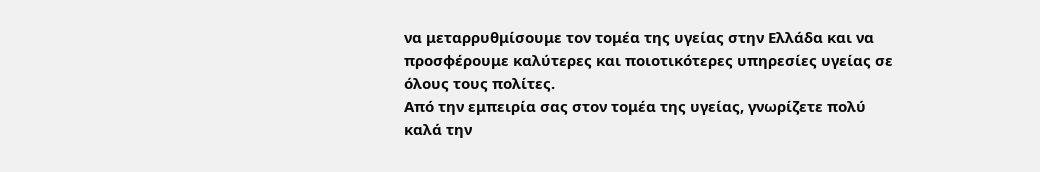να μεταρρυθμίσουμε τον τομέα της υγείας στην Ελλάδα και να προσφέρουμε καλύτερες και ποιοτικότερες υπηρεσίες υγείας σε όλους τους πολίτες.
Από την εμπειρία σας στον τομέα της υγείας, γνωρίζετε πολύ καλά την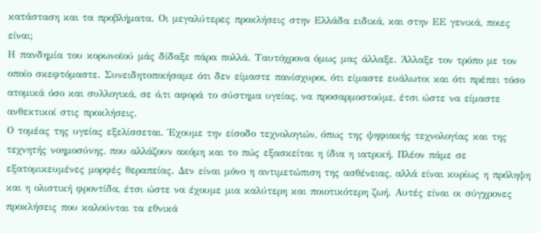κατάσταση και τα προβλήματα. Οι μεγαλύτερες προκλήσεις στην Ελλάδα ειδικά, και στην ΕΕ γενικά, ποιες είναι;
Η πανδημία του κορωνοϊού μάς δίδαξε πάρα πολλά. Ταυτόχρονα όμως μας άλλαξε. Άλλαξε τον τρόπο με τον οποίο σκεφτόμαστε. Συνειδητοποιήσαμε ότι δεν είμαστε πανίσχυροι, ότι είμαστε ευάλωτοι και ότι πρέπει τόσο ατομικά όσο και συλλογικά, σε ό,τι αφορά το σύστημα υγείας, να προσαρμοστούμε, έτσι ώστε να είμαστε ανθεκτικοί στις προκλήσεις.
Ο τομέας της υγείας εξελίσσεται. Έχουμε την είσοδο τεχνολογιών, όπως της ψηφιακής τεχνολογίας και της τεχνητής νοημοσύνης, που αλλάζουν ακόμη και το πώς εξασκείται η ίδια η ιατρική. Πλέον πάμε σε εξατομικευμένες μορφές θεραπείας. Δεν είναι μόνο η αντιμετώπιση της ασθένειας, αλλά είναι κυρίως η πρόληψη και η ολιστική φροντίδα, έτσι ώστε να έχουμε μια καλύτερη και ποιοτικότερη ζωή. Αυτές είναι οι σύγχρονες προκλήσεις που καλούνται τα εθνικά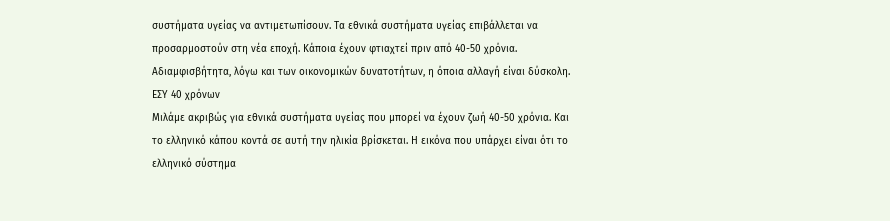συστήματα υγείας να αντιμετωπίσουν. Τα εθνικά συστήματα υγείας επιβάλλεται να προσαρμοστούν στη νέα εποχή. Κάποια έχουν φτιαχτεί πριν από 40-50 χρόνια. Αδιαμφισβήτητα, λόγω και των οικονομικών δυνατοτήτων, η όποια αλλαγή είναι δύσκολη.
ΕΣΥ 40 χρόνων
Μιλάμε ακριβώς για εθνικά συστήματα υγείας που μπορεί να έχουν ζωή 40-50 χρόνια. Και το ελληνικό κάπου κοντά σε αυτή την ηλικία βρίσκεται. Η εικόνα που υπάρχει είναι ότι το ελληνικό σύστημα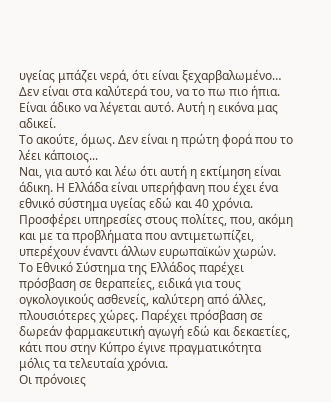υγείας μπάζει νερά, ότι είναι ξεχαρβαλωμένο… Δεν είναι στα καλύτερά του, να το πω πιο ήπια.
Είναι άδικο να λέγεται αυτό. Αυτή η εικόνα μας αδικεί.
Το ακούτε, όμως. Δεν είναι η πρώτη φορά που το λέει κάποιος...
Ναι, για αυτό και λέω ότι αυτή η εκτίμηση είναι άδικη. Η Ελλάδα είναι υπερήφανη που έχει ένα εθνικό σύστημα υγείας εδώ και 40 χρόνια. Προσφέρει υπηρεσίες στους πολίτες, που, ακόμη και με τα προβλήματα που αντιμετωπίζει, υπερέχουν έναντι άλλων ευρωπαϊκών χωρών.
Το Εθνικό Σύστημα της Ελλάδος παρέχει πρόσβαση σε θεραπείες, ειδικά για τους ογκολογικούς ασθενείς, καλύτερη από άλλες, πλουσιότερες χώρες. Παρέχει πρόσβαση σε δωρεάν φαρμακευτική αγωγή εδώ και δεκαετίες, κάτι που στην Κύπρο έγινε πραγματικότητα μόλις τα τελευταία χρόνια.
Οι πρόνοιες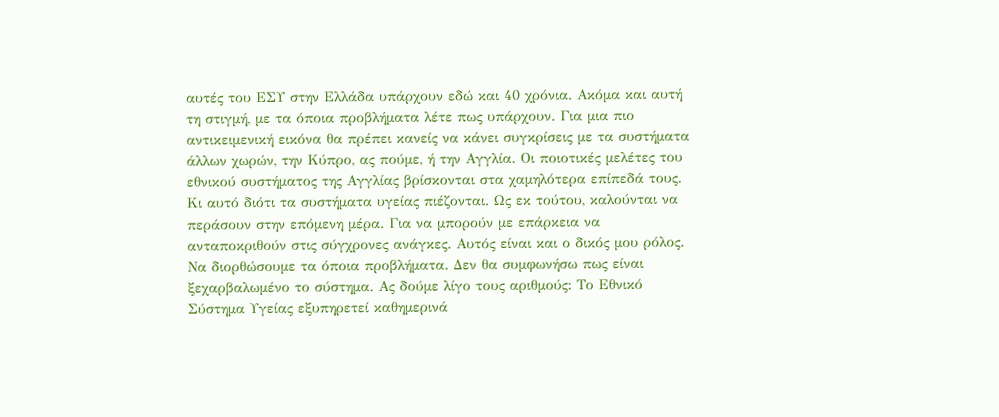αυτές του ΕΣΥ στην Ελλάδα υπάρχουν εδώ και 40 χρόνια. Ακόμα και αυτή τη στιγμή, με τα όποια προβλήματα λέτε πως υπάρχουν. Για μια πιο αντικειμενική εικόνα θα πρέπει κανείς να κάνει συγκρίσεις με τα συστήματα άλλων χωρών, την Κύπρο, ας πούμε, ή την Αγγλία. Οι ποιοτικές μελέτες του εθνικού συστήματος της Αγγλίας βρίσκονται στα χαμηλότερα επίπεδά τους. Κι αυτό διότι τα συστήματα υγείας πιέζονται. Ως εκ τούτου, καλούνται να περάσουν στην επόμενη μέρα. Για να μπορούν με επάρκεια να ανταποκριθούν στις σύγχρονες ανάγκες. Αυτός είναι και ο δικός μου ρόλος. Να διορθώσουμε τα όποια προβλήματα. Δεν θα συμφωνήσω πως είναι ξεχαρβαλωμένο το σύστημα. Ας δούμε λίγο τους αριθμούς: Το Εθνικό Σύστημα Υγείας εξυπηρετεί καθημερινά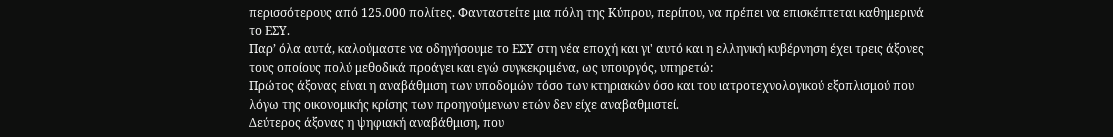περισσότερους από 125.000 πολίτες. Φανταστείτε μια πόλη της Κύπρου, περίπου, να πρέπει να επισκέπτεται καθημερινά το ΕΣΥ.
Παρ’ όλα αυτά, καλούμαστε να οδηγήσουμε το ΕΣΥ στη νέα εποχή και γι' αυτό και η ελληνική κυβέρνηση έχει τρεις άξονες τους οποίους πολύ μεθοδικά προάγει και εγώ συγκεκριμένα, ως υπουργός, υπηρετώ:
Πρώτος άξονας είναι η αναβάθμιση των υποδομών τόσο των κτηριακών όσο και του ιατροτεχνολογικού εξοπλισμού που λόγω της οικονομικής κρίσης των προηγούμενων ετών δεν είχε αναβαθμιστεί.
Δεύτερος άξονας η ψηφιακή αναβάθμιση, που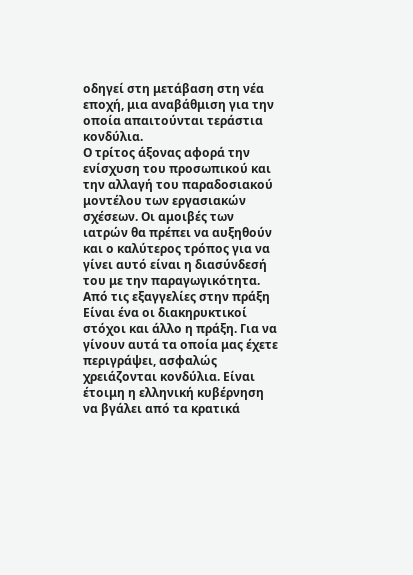οδηγεί στη μετάβαση στη νέα εποχή, μια αναβάθμιση για την οποία απαιτούνται τεράστια κονδύλια.
Ο τρίτος άξονας αφορά την ενίσχυση του προσωπικού και την αλλαγή του παραδοσιακού μοντέλου των εργασιακών σχέσεων. Οι αμοιβές των ιατρών θα πρέπει να αυξηθούν και ο καλύτερος τρόπος για να γίνει αυτό είναι η διασύνδεσή του με την παραγωγικότητα.
Από τις εξαγγελίες στην πράξη
Είναι ένα οι διακηρυκτικοί στόχοι και άλλο η πράξη. Για να γίνουν αυτά τα οποία μας έχετε περιγράψει, ασφαλώς χρειάζονται κονδύλια. Είναι έτοιμη η ελληνική κυβέρνηση να βγάλει από τα κρατικά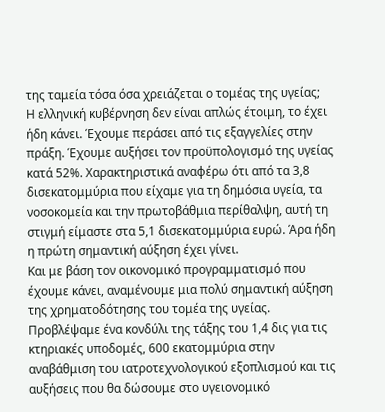της ταμεία τόσα όσα χρειάζεται ο τομέας της υγείας;
Η ελληνική κυβέρνηση δεν είναι απλώς έτοιμη, το έχει ήδη κάνει. Έχουμε περάσει από τις εξαγγελίες στην πράξη. Έχουμε αυξήσει τον προϋπολογισμό της υγείας κατά 52%. Χαρακτηριστικά αναφέρω ότι από τα 3,8 δισεκατομμύρια που είχαμε για τη δημόσια υγεία, τα νοσοκομεία και την πρωτοβάθμια περίθαλψη, αυτή τη στιγμή είμαστε στα 5,1 δισεκατομμύρια ευρώ. Άρα ήδη η πρώτη σημαντική αύξηση έχει γίνει.
Και με βάση τον οικονομικό προγραμματισμό που έχουμε κάνει, αναμένουμε μια πολύ σημαντική αύξηση της χρηματοδότησης του τομέα της υγείας. Προβλέψαμε ένα κονδύλι της τάξης του 1,4 δις για τις κτηριακές υποδομές, 600 εκατομμύρια στην αναβάθμιση του ιατροτεχνολογικού εξοπλισμού και τις αυξήσεις που θα δώσουμε στο υγειονομικό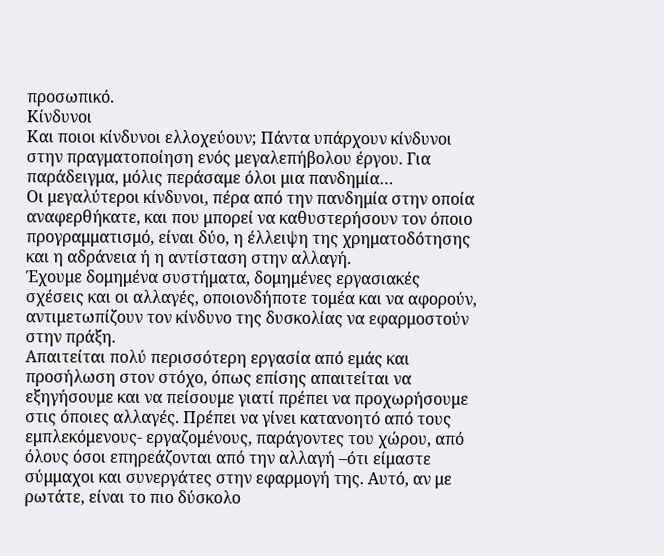προσωπικό.
Κίνδυνοι
Και ποιοι κίνδυνοι ελλοχεύουν; Πάντα υπάρχουν κίνδυνοι στην πραγματοποίηση ενός μεγαλεπήβολου έργου. Για παράδειγμα, μόλις περάσαμε όλοι μια πανδημία…
Οι μεγαλύτεροι κίνδυνοι, πέρα από την πανδημία στην οποία αναφερθήκατε, και που μπορεί να καθυστερήσουν τον όποιο προγραμματισμό, είναι δύο, η έλλειψη της χρηματοδότησης και η αδράνεια ή η αντίσταση στην αλλαγή.
Έχουμε δομημένα συστήματα, δομημένες εργασιακές σχέσεις και οι αλλαγές, οποιονδήποτε τομέα και να αφορούν, αντιμετωπίζουν τον κίνδυνο της δυσκολίας να εφαρμοστούν στην πράξη.
Απαιτείται πολύ περισσότερη εργασία από εμάς και προσήλωση στον στόχο, όπως επίσης απαιτείται να εξηγήσουμε και να πείσουμε γιατί πρέπει να προχωρήσουμε στις όποιες αλλαγές. Πρέπει να γίνει κατανοητό από τους εμπλεκόμενους- εργαζομένους, παράγοντες του χώρου, από όλους όσοι επηρεάζονται από την αλλαγή –ότι είμαστε σύμμαχοι και συνεργάτες στην εφαρμογή της. Αυτό, αν με ρωτάτε, είναι το πιο δύσκολο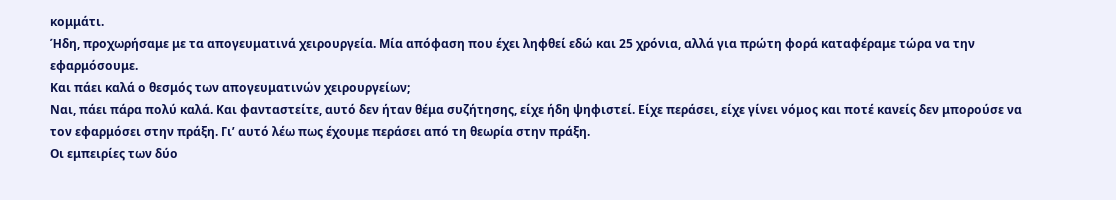κομμάτι.
Ήδη, προχωρήσαμε με τα απογευματινά χειρουργεία. Μία απόφαση που έχει ληφθεί εδώ και 25 χρόνια, αλλά για πρώτη φορά καταφέραμε τώρα να την εφαρμόσουμε.
Και πάει καλά ο θεσμός των απογευματινών χειρουργείων;
Ναι, πάει πάρα πολύ καλά. Και φανταστείτε, αυτό δεν ήταν θέμα συζήτησης, είχε ήδη ψηφιστεί. Είχε περάσει, είχε γίνει νόμος και ποτέ κανείς δεν μπορούσε να τον εφαρμόσει στην πράξη. Γι’ αυτό λέω πως έχουμε περάσει από τη θεωρία στην πράξη.
Οι εμπειρίες των δύο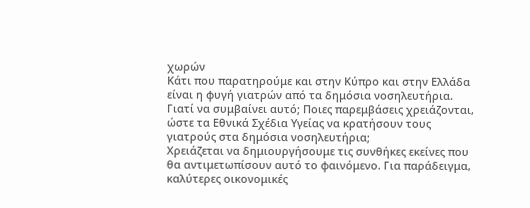χωρών
Κάτι που παρατηρούμε και στην Κύπρο και στην Ελλάδα είναι η φυγή γιατρών από τα δημόσια νοσηλευτήρια. Γιατί να συμβαίνει αυτό; Ποιες παρεμβάσεις χρειάζονται, ώστε τα Εθνικά Σχέδια Υγείας να κρατήσουν τους γιατρούς στα δημόσια νοσηλευτήρια;
Χρειάζεται να δημιουργήσουμε τις συνθήκες εκείνες που θα αντιμετωπίσουν αυτό το φαινόμενο. Για παράδειγμα, καλύτερες οικονομικές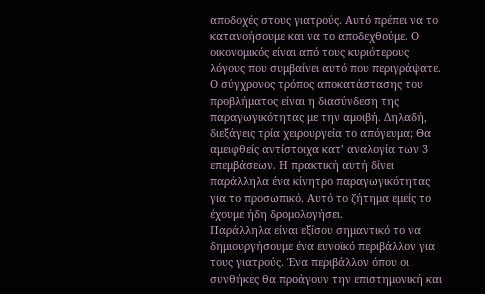αποδοχές στους γιατρούς. Αυτό πρέπει να το κατανοήσουμε και να το αποδεχθούμε. Ο οικονομικός είναι από τους κυριότερους λόγους που συμβαίνει αυτό που περιγράψατε. Ο σύγχρονος τρόπος αποκατάστασης του προβλήματος είναι η διασύνδεση της παραγωγικότητας με την αμοιβή. Δηλαδή, διεξάγεις τρία χειρουργεία το απόγευμα; Θα αμειφθείς αντίστοιχα κατ’ αναλογία των 3 επεμβάσεων. Η πρακτική αυτή δίνει παράλληλα ένα κίνητρο παραγωγικότητας για το προσωπικό. Αυτό το ζήτημα εμείς το έχουμε ήδη δρομολογήσει.
Παράλληλα είναι εξίσου σημαντικό το να δημιουργήσουμε ένα ευνοϊκό περιβάλλον για τους γιατρούς. Ένα περιβάλλον όπου οι συνθήκες θα προάγουν την επιστημονική και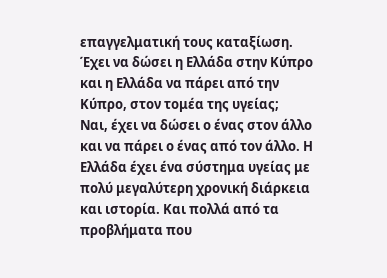επαγγελματική τους καταξίωση.
Έχει να δώσει η Ελλάδα στην Κύπρο και η Ελλάδα να πάρει από την Κύπρο, στον τομέα της υγείας;
Ναι, έχει να δώσει ο ένας στον άλλο και να πάρει ο ένας από τον άλλο. Η Ελλάδα έχει ένα σύστημα υγείας με πολύ μεγαλύτερη χρονική διάρκεια και ιστορία. Και πολλά από τα προβλήματα που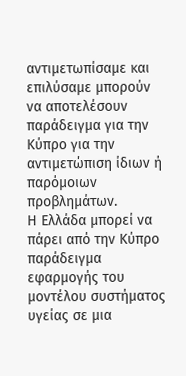αντιμετωπίσαμε και επιλύσαμε μπορούν να αποτελέσουν παράδειγμα για την Κύπρο για την αντιμετώπιση ίδιων ή παρόμοιων προβλημάτων.
Η Ελλάδα μπορεί να πάρει από την Κύπρο παράδειγμα εφαρμογής του μοντέλου συστήματος υγείας σε μια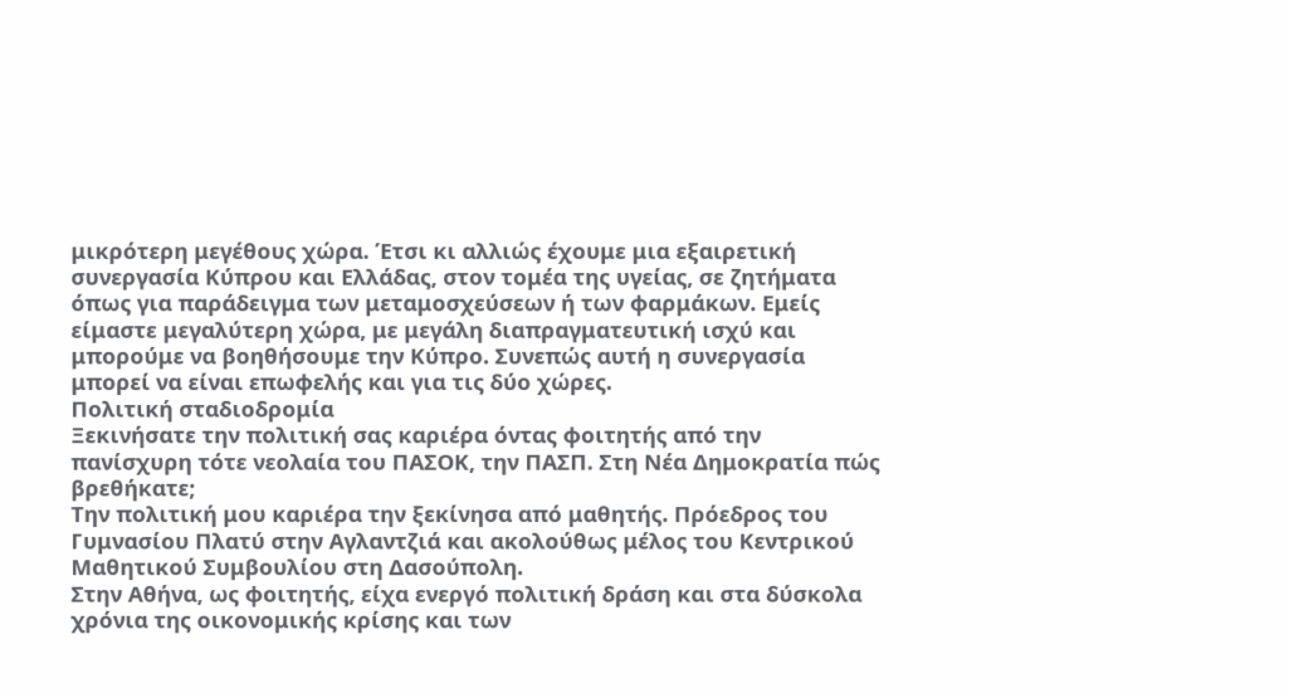μικρότερη μεγέθους χώρα. Έτσι κι αλλιώς έχουμε μια εξαιρετική συνεργασία Κύπρου και Ελλάδας, στον τομέα της υγείας, σε ζητήματα όπως για παράδειγμα των μεταμοσχεύσεων ή των φαρμάκων. Εμείς είμαστε μεγαλύτερη χώρα, με μεγάλη διαπραγματευτική ισχύ και μπορούμε να βοηθήσουμε την Κύπρο. Συνεπώς αυτή η συνεργασία μπορεί να είναι επωφελής και για τις δύο χώρες.
Πολιτική σταδιοδρομία
Ξεκινήσατε την πολιτική σας καριέρα όντας φοιτητής από την πανίσχυρη τότε νεολαία του ΠΑΣΟΚ, την ΠΑΣΠ. Στη Νέα Δημοκρατία πώς βρεθήκατε;
Την πολιτική μου καριέρα την ξεκίνησα από μαθητής. Πρόεδρος του Γυμνασίου Πλατύ στην Αγλαντζιά και ακολούθως μέλος του Κεντρικού Μαθητικού Συμβουλίου στη Δασούπολη.
Στην Αθήνα, ως φοιτητής, είχα ενεργό πολιτική δράση και στα δύσκολα χρόνια της οικονομικής κρίσης και των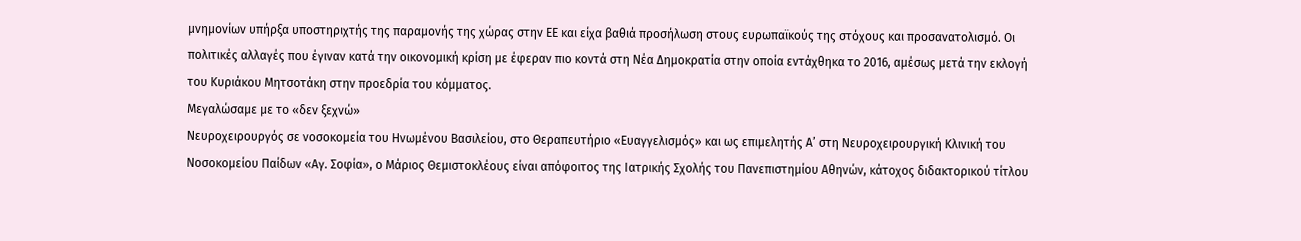μνημονίων υπήρξα υποστηριχτής της παραμονής της χώρας στην ΕΕ και είχα βαθιά προσήλωση στους ευρωπαϊκούς της στόχους και προσανατολισμό. Οι πολιτικές αλλαγές που έγιναν κατά την οικονομική κρίση με έφεραν πιο κοντά στη Νέα Δημοκρατία στην οποία εντάχθηκα το 2016, αμέσως μετά την εκλογή του Κυριάκου Μητσοτάκη στην προεδρία του κόμματος.
Μεγαλώσαμε με το «δεν ξεχνώ»
Νευροχειρουργός σε νοσοκομεία του Ηνωμένου Βασιλείου, στο Θεραπευτήριο «Ευαγγελισμός» και ως επιμελητής Α’ στη Νευροχειρουργική Κλινική του Νοσοκομείου Παίδων «Αγ. Σοφία», ο Μάριος Θεμιστοκλέους είναι απόφοιτος της Ιατρικής Σχολής του Πανεπιστημίου Αθηνών, κάτοχος διδακτορικού τίτλου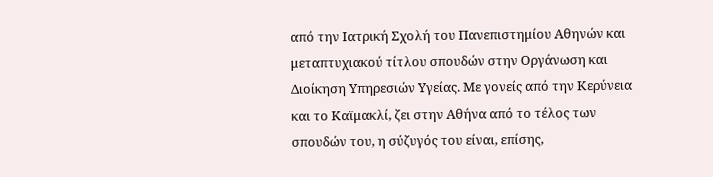από την Ιατρική Σχολή του Πανεπιστημίου Αθηνών και μεταπτυχιακού τίτλου σπουδών στην Οργάνωση και Διοίκηση Υπηρεσιών Υγείας. Με γονείς από την Κερύνεια και το Καϊμακλί, ζει στην Αθήνα από το τέλος των σπουδών του, η σύζυγός του είναι, επίσης,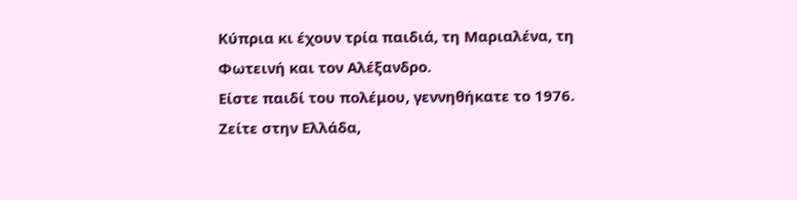Κύπρια κι έχουν τρία παιδιά, τη Μαριαλένα, τη Φωτεινή και τον Αλέξανδρο.
Είστε παιδί του πολέμου, γεννηθήκατε το 1976. Ζείτε στην Ελλάδα,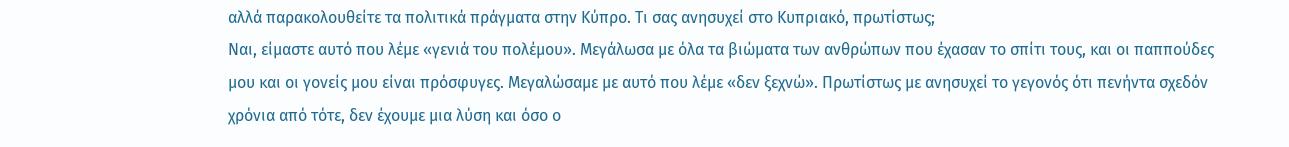αλλά παρακολουθείτε τα πολιτικά πράγματα στην Κύπρο. Τι σας ανησυχεί στο Κυπριακό, πρωτίστως;
Ναι, είμαστε αυτό που λέμε «γενιά του πολέμου». Μεγάλωσα με όλα τα βιώματα των ανθρώπων που έχασαν το σπίτι τους, και οι παππούδες μου και οι γονείς μου είναι πρόσφυγες. Μεγαλώσαμε με αυτό που λέμε «δεν ξεχνώ». Πρωτίστως με ανησυχεί το γεγονός ότι πενήντα σχεδόν χρόνια από τότε, δεν έχουμε μια λύση και όσο ο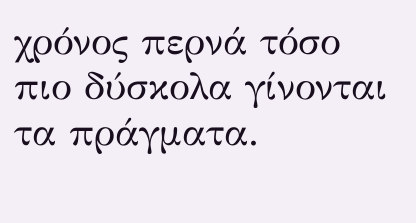χρόνος περνά τόσο πιο δύσκολα γίνονται τα πράγματα.